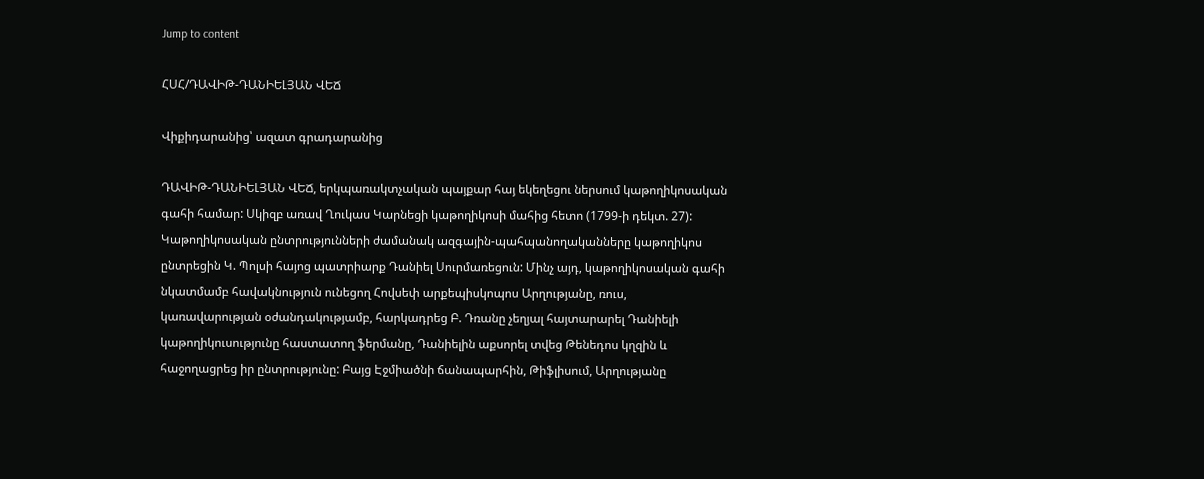Jump to content

ՀՍՀ/ԴԱՎԻԹ-ԴԱՆԻԵԼՅԱՆ ՎԵՃ

Վիքիդարանից՝ ազատ գրադարանից

ԴԱՎԻԹ-ԴԱՆԻԵԼՅԱՆ ՎԵՃ, երկպառակտչական պայքար հայ եկեղեցու ներսում կաթողիկոսական գահի համար: Սկիզբ առավ Ղուկաս Կարնեցի կաթողիկոսի մահից հետո (1799-ի դեկտ. 27): Կաթողիկոսական ընտրությունների ժամանակ ազգային-պահպանողականները կաթողիկոս ընտրեցին Կ. Պոլսի հայոց պատրիարք Դանիել Սուրմառեցուն: Մինչ այդ, կաթողիկոսական գահի նկատմամբ հավակնություն ունեցող Հովսեփ արքեպիսկոպոս Արղությանը, ռուս, կառավարության օժանդակությամբ, հարկադրեց Բ. Դռանը չեղյալ հայտարարել Դանիելի կաթողիկուսությունը հաստատող ֆերմանը, Դանիելին աքսորել տվեց Թենեդոս կղզին և հաջողացրեց իր ընտրությունը: Բայց Էջմիածնի ճանապարհին, Թիֆլիսում, Արղությանը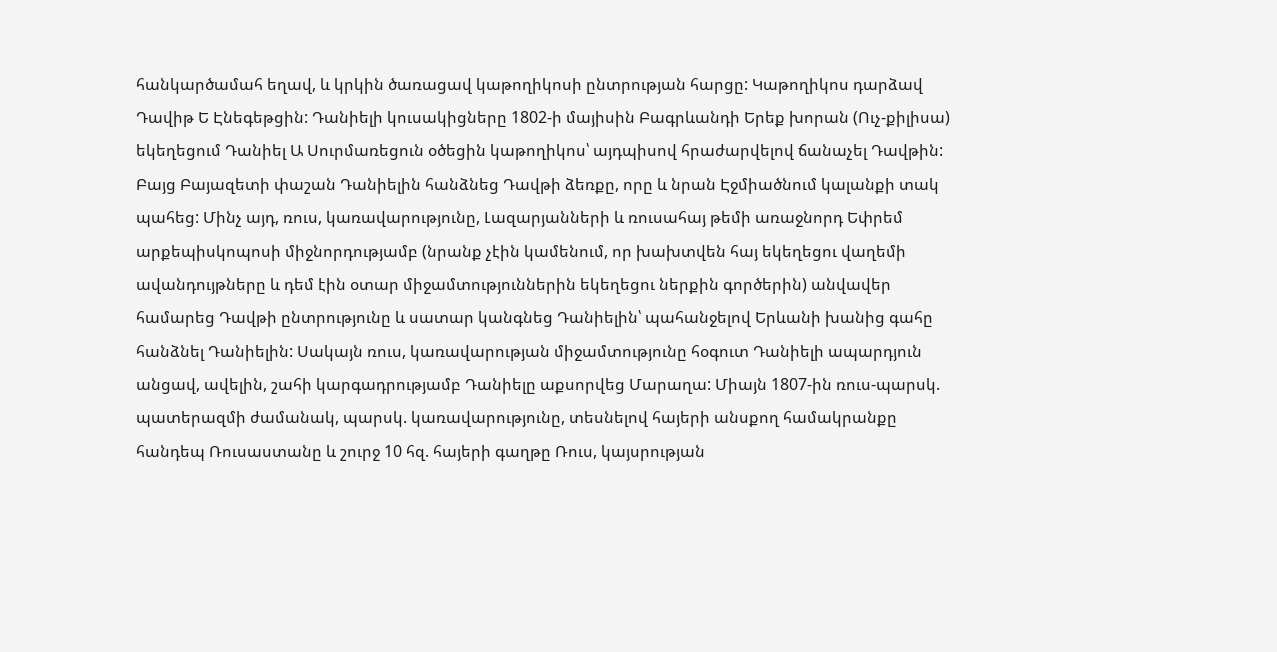հանկարծամահ եղավ, և կրկին ծառացավ կաթողիկոսի ընտրության հարցը: Կաթողիկոս դարձավ Դավիթ Ե Էնեգեթցին: Դանիելի կուսակիցները 1802-ի մայիսին Բագրևանդի Երեք խորան (Ուչ-քիլիսա) եկեղեցում Դանիել Ա Սուրմառեցուն օծեցին կաթողիկոս՝ այդպիսով հրաժարվելով ճանաչել Դավթին: Բայց Բայազետի փաշան Դանիելին հանձնեց Դավթի ձեռքը, որը և նրան Էջմիածնում կալանքի տակ պահեց: Մինչ այդ, ռուս, կառավարությունը, Լազարյանների և ռուսահայ թեմի առաջնորդ Եփրեմ արքեպիսկոպոսի միջնորդությամբ (նրանք չէին կամենում, որ խախտվեն հայ եկեղեցու վաղեմի ավանդույթները և դեմ էին օտար միջամտություններին եկեղեցու ներքին գործերին) անվավեր համարեց Դավթի ընտրությունը և սատար կանգնեց Դանիելին՝ պահանջելով Երևանի խանից գահը հանձնել Դանիելին: Սակայն ռուս, կառավարության միջամտությունը հօգուտ Դանիելի ապարդյուն անցավ, ավելին, շահի կարգադրությամբ Դանիելը աքսորվեց Մարաղա: Միայն 1807-ին ռուս-պարսկ. պատերազմի ժամանակ, պարսկ. կառավարությունը, տեսնելով հայերի անսքող համակրանքը հանդեպ Ռուսաստանը և շուրջ 10 հզ. հայերի գաղթը Ռուս, կայսրության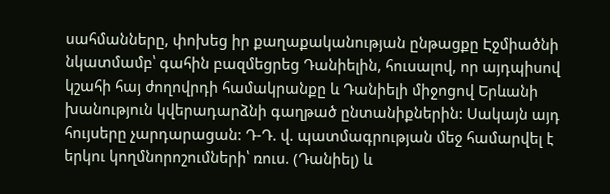սահմանները, փոխեց իր քաղաքականության ընթացքը Էջմիածնի նկատմամբ՝ գահին բազմեցրեց Դանիելին, հուսալով, որ այդպիսով կշահի հայ ժողովրդի համակրանքը և Դանիելի միջոցով Երևանի խանություն կվերադարձնի գաղթած ընտանիքներին: Սակայն այդ հույսերը չարդարացան: Դ-Դ. վ. պատմագրության մեջ համարվել է երկու կողմնորոշումների՝ ռուս. (Դանիել) և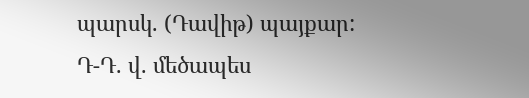պարսկ. (Դավիթ) պայքար: Դ-Դ. վ. մեծապես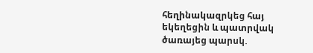հեղինակազրկեց հայ եկեղեցին և պատրվակ ծառայեց պարսկ.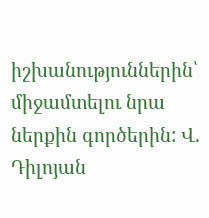իշխանություններին՝ միջամտելու նրա ներքին գործերին: Վ. Դիլոյան